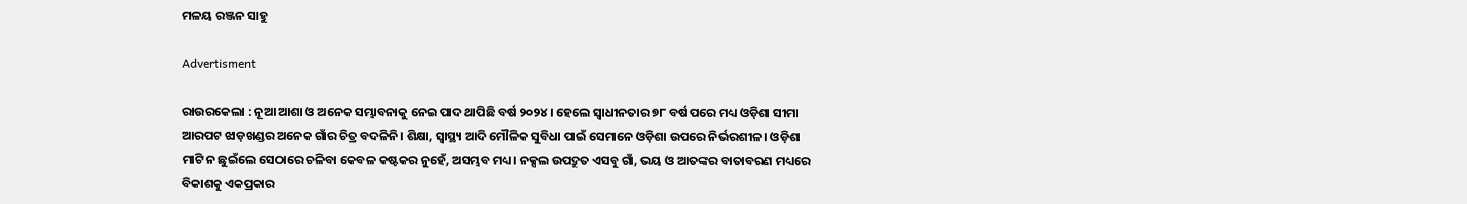ମଳୟ ରଞ୍ଜନ ସାହୁ

Advertisment

ରାଉରକେଲା : ନୂଆ ଆଶା ଓ ଅନେକ ସମ୍ଭାବନାକୁ ନେଇ ପାଦ ଥାପିଛି ବର୍ଷ ୨୦୨୪। ହେଲେ ସ୍ବାଧୀନତାର ୭୮ ବର୍ଷ ପରେ ମଧ୍ୟ ଓଡ଼ିଶା ସୀମା ଆରପଟ ଝାଡ଼ଖଣ୍ଡର ଅନେକ ଗାଁର ଚିତ୍ର ବଦଳିନି। ଶିକ୍ଷା, ସ୍ବାସ୍ଥ୍ୟ ଆଦି ମୌଳିକ ସୁବିଧା ପାଇଁ ସେମାନେ ଓଡ଼ିଶା ଉପରେ ନିର୍ଭରଶୀଳ। ଓଡ଼ିଶା ମାଟି ନ ଛୁଇଁଲେ ସେଠାରେ ଚଳିବା କେବଳ କଷ୍ଟକର ନୁହେଁ, ଅସମ୍ଭବ ମଧ୍ୟ। ନକ୍ସଲ ଉପଦ୍ରୁତ ଏସବୁ ଗାଁ, ଭୟ ଓ ଆତଙ୍କର ବାତାବରଣ ମଧ୍ୟରେ ବିକାଶକୁ ଏକପ୍ରକାର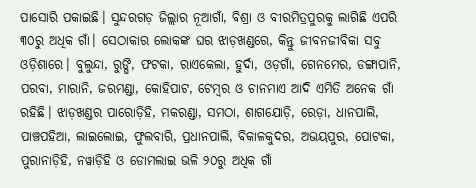ପାସୋରି ପକାଇଛି। ସୁନ୍ଦରଗଡ଼ ଜିଲ୍ଲାର ନୂଆଗାଁ, ବିଶ୍ରା ଓ ବୀରମିତ୍ରପୁରକୁ ଲାଗିଛି ଏପରି ୩୦ରୁ ଅଧିକ ଗାଁ। ସେଠାକାର ଲୋକଙ୍କ ଘର ଝାଡ଼ଖଣ୍ଡରେ, କିନ୍ତୁ ଜୀବନଜୀବିକା ସବୁ ଓଡ଼ିଶାରେ। ବୁଲୁନ୍ଦା, ରୁଙ୍ଘି, ଫଟକା, ରାଏକେଲା, ହୁର୍ଦା, ଓଡ଼ଗାଁ, ଗେନମେର, ଡଙ୍ଗାପାନି, ପରବା, ମାରାନି, ଜରମଣ୍ଡା, କୋହିପାଟ, ଟେମ୍ବର ଓ ଚାନମାଏ ଆଦି ଏମିତି ଅନେକ ଗାଁ ରହିଛି। ଝାଡ଼ଖଣ୍ଡର ପାରୋଡ଼ିହି, ମକରଣ୍ଡା, ସମଠା, ଶାଗଯୋଡ଼ି, ରେଡ଼ା, ଧାନପାଲି, ପାଞ୍ଚପହିଆ, ଲାଇଲୋଇ, ଫୁଲବାରି, ପ୍ରଧାନପାଲି, ବିକାଳକୁଦର, ଅଭୟପୁର, ପୋଟକା, ପୁରାନାଡ଼ିହି, ନୱାଡ଼ିହି ଓ ଡୋମଲାଇ ଭଳି ୨୦ରୁ ଅଧିକ ଗାଁ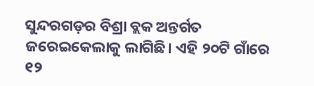ସୁନ୍ଦରଗଡ଼ର ବିଶ୍ରା ବ୍ଲକ ଅନ୍ତର୍ଗତ ଜରେଇକେଲାକୁ ଲାଗିଛି। ଏହି ୨୦ଟି ଗାଁରେ ୧୨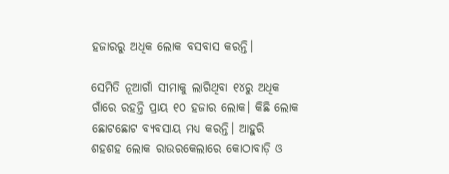ହଜାରରୁ ଅଧିକ ଲୋକ ବସବାସ କରନ୍ତି।

ସେମିତି ନୂଆଗାଁ ସୀମାକୁ ଲାଗିଥିବା ୧୪ରୁ ଅଧିକ ଗାଁରେ ରହନ୍ତି ପ୍ରାୟ ୧୦ ହଜାର ଲୋକ। କିଛି ଲୋକ ଛୋଟଛୋଟ ବ୍ୟବସାୟ ମଧ୍ୟ କରନ୍ତି। ଆହୁରି ଶହଶହ ଲୋକ ରାଉରକେଲାରେ କୋଠାବାଡ଼ି ଓ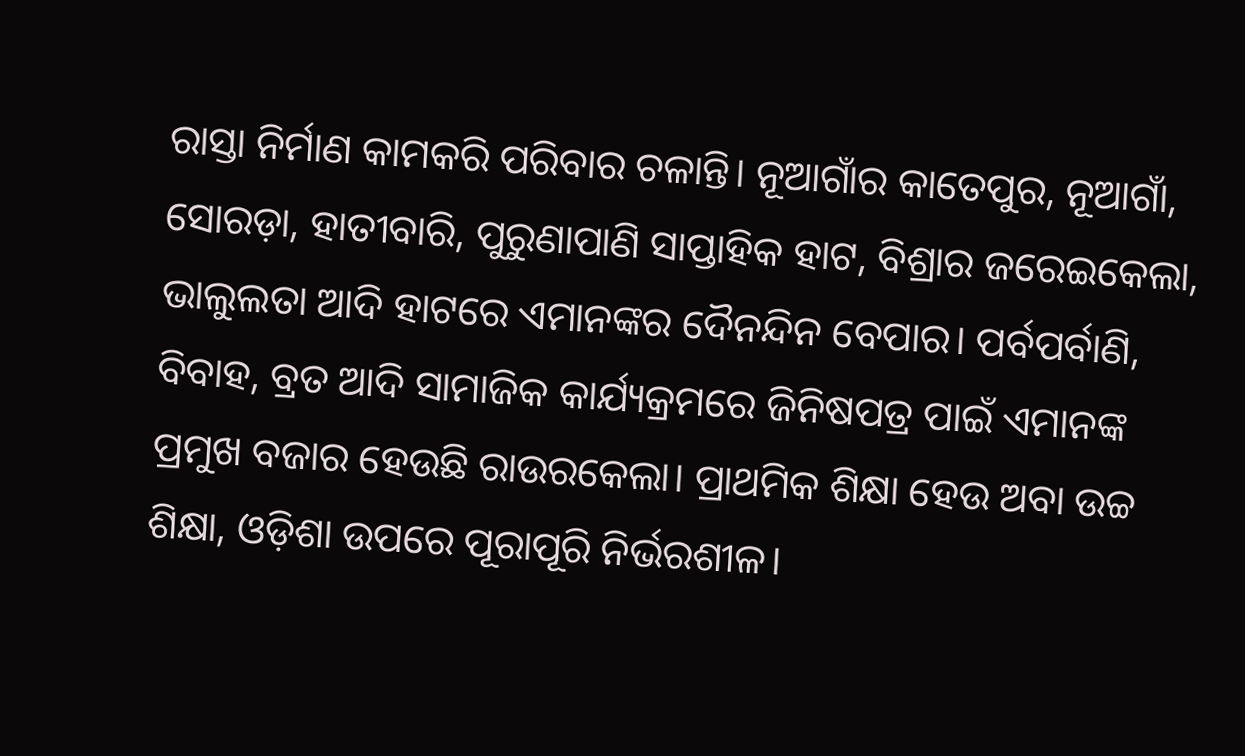ରାସ୍ତା ନିର୍ମାଣ କାମକରି ପରିବାର ଚଳାନ୍ତି। ନୂଆଗାଁର କାତେପୁର, ନୂଆଗାଁ, ସୋରଡ଼ା, ହାତୀବାରି, ପୁରୁଣାପାଣି ସାପ୍ତାହିକ ହାଟ, ବିଶ୍ରାର ଜରେଇକେଲା, ଭାଲୁଲତା ଆଦି ହାଟରେ ଏମାନଙ୍କର ଦୈନନ୍ଦିନ ବେପାର। ପର୍ବପର୍ବାଣି, ବିବାହ, ବ୍ରତ ଆଦି ସାମାଜିକ କାର୍ଯ୍ୟକ୍ରମରେ ଜିନିଷପତ୍ର ପାଇଁ ଏମାନଙ୍କ ପ୍ରମୁଖ ବଜାର ହେଉଛି ରାଉରକେଲା। ପ୍ରାଥମିକ ଶିକ୍ଷା ହେଉ ଅବା ଉଚ୍ଚ ଶିକ୍ଷା, ଓଡ଼ିଶା ଉପରେ ପୂରାପୂରି ନିର୍ଭରଶୀଳ।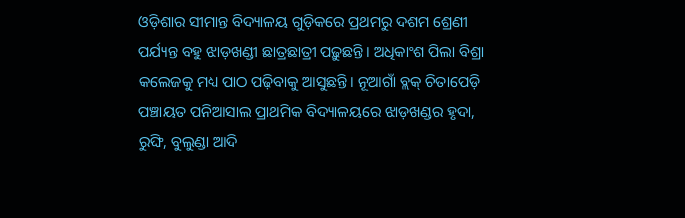ଓଡ଼ିଶାର ସୀମାନ୍ତ ବିଦ୍ୟାଳୟ ଗୁଡ଼ିକରେ ପ୍ରଥମରୁ ଦଶମ ଶ୍ରେଣୀ ପର୍ଯ୍ୟନ୍ତ ବହୁ ଝାଡ଼ଖଣ୍ଡୀ ଛାତ୍ରଛାତ୍ରୀ ପଢ଼ୁଛନ୍ତି। ଅଧିକାଂଶ ପିଲା ବିଶ୍ରା କଲେଜକୁ ମଧ୍ୟ ପାଠ ପଢ଼ିବାକୁ ଆସୁଛନ୍ତି। ନୂଆଗାଁ ବ୍ଲକ୍‌ ଚିତାପେଡ଼ି ପଞ୍ଚାୟତ ପନିଆସାଲ ପ୍ରାଥମିକ ବିଦ୍ୟାଳୟରେ ଝାଡ଼ଖଣ୍ଡର ହୃଦା, ରୁଙ୍ଘି, ବୁଲୁଣ୍ଡା ଆଦି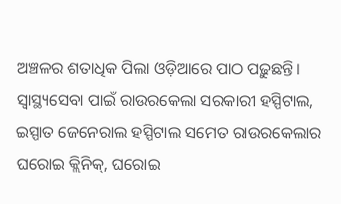ଅଞ୍ଚଳର ଶତାଧିକ ପିଲା ଓଡ଼ିଆରେ ପାଠ ପଢ଼ୁଛନ୍ତି। ସ୍ବାସ୍ଥ୍ୟସେବା ପାଇଁ ରାଉରକେଲା ସରକାରୀ ହସ୍ପିଟାଲ, ଇସ୍ପାତ ଜେନେରାଲ ହସ୍ପିଟାଲ ସମେତ ରାଉରକେଲାର ଘରୋଇ କ୍ଲିନିକ୍, ଘରୋଇ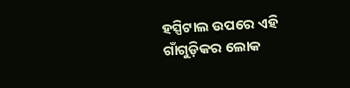ହସ୍ପିଟାଲ ଉପରେ ଏହି ଗାଁଗୁଡ଼ିକର ଲୋକ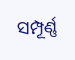ସମ୍ପୂର୍ଣ୍ଣ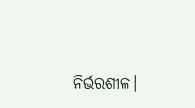ନିର୍ଭରଶୀଳ।